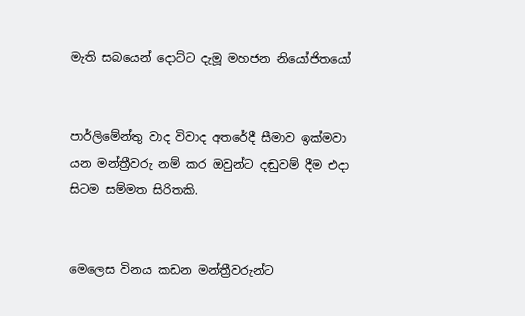මැති සබයෙන් දොට්ට දැමූ මහජන නියෝජිතයෝ


පාර්ලිමේන්තු වාද විවාද අතරේදී සීමාව ඉක්මවා යන මන්ත්‍රීවරු නම් කර ඔවුන්ට දඬුවම් දීම එදා සිටම සම්මත සිරිතකි.


මෙලෙස විනය කඩන මන්ත්‍රීවරුන්ට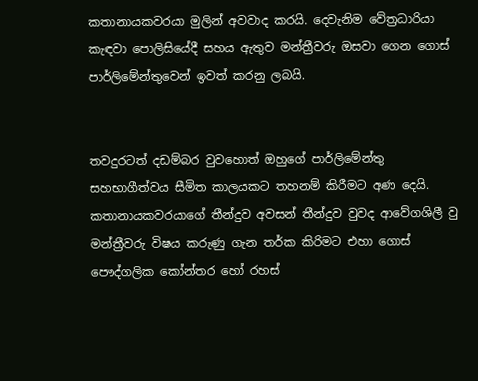කතානායකවරයා මුලින් අවවාද කරයි. දෙවැනිම වේත්‍රධාරියා කැඳවා පොලිසියේදී සහය ඇතුව මන්ත්‍රීවරු ඔසවා ගෙන ගොස් පාර්ලිමේන්තුවෙන් ඉවත් කරනු ලබයි.


තවදුරටත් දඩම්බර වුවහොත් ඔහුගේ පාර්ලිමේන්තු සහභාගීත්වය සීමිත කාලයකට තහනම් කිරීමට අණ දෙයි.
කතානායකවරයාගේ තීන්දුව අවසන් තීන්දුව වුවද ආවේගශිලී වු මන්ත්‍රීවරු විෂය කරුණු ගැන තර්ක කිරිමට එහා ගොස් පෞද්ගලික කෝන්තර හෝ රහස්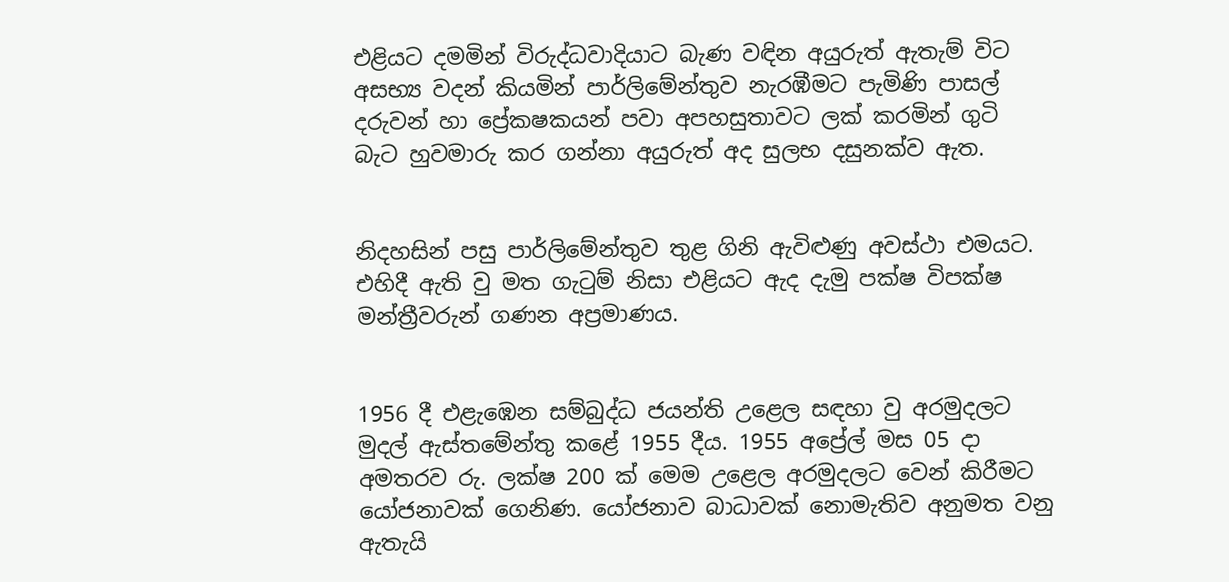එළියට දමමින් විරුද්ධවාදියාට බැණ වඳින අයුරුත් ඇතැම් විට අසභ්‍ය වදන් කියමින් පාර්ලිමේන්තුව නැරඹීමට පැමිණි පාසල් දරුවන් හා ප්‍රේකෂකයන් පවා අපහසුතාවට ලක් කරමින් ගුටි බැට හුවමාරු කර ගන්නා අයුරුත් අද සුලභ දසුනක්ව ඇත.


නිදහසින් පසු පාර්ලිමේන්තුව තුළ ගිනි ඇවිළුණු අවස්ථා එමයට. එහිදී ඇති වු මත ගැටුම් නිසා එළියට ඇද දැමු පක්ෂ විපක්ෂ මන්ත්‍රීවරුන් ගණන අප්‍රමාණය.


1956 දී එළැඹෙන සම්බුද්ධ ජයන්ති උළෙල සඳහා වු අරමුදලට මුදල් ඇස්තමේන්තු කළේ 1955 දීය. 1955 අප්‍රේල් මස 05 දා  අමතරව රු. ලක්ෂ 200 ක් මෙම උළෙල අරමුදලට වෙන් කිරීමට යෝජනාවක් ගෙනිණ. යෝජනාව බාධාවක් නොමැතිව අනුමත වනු ඇතැයි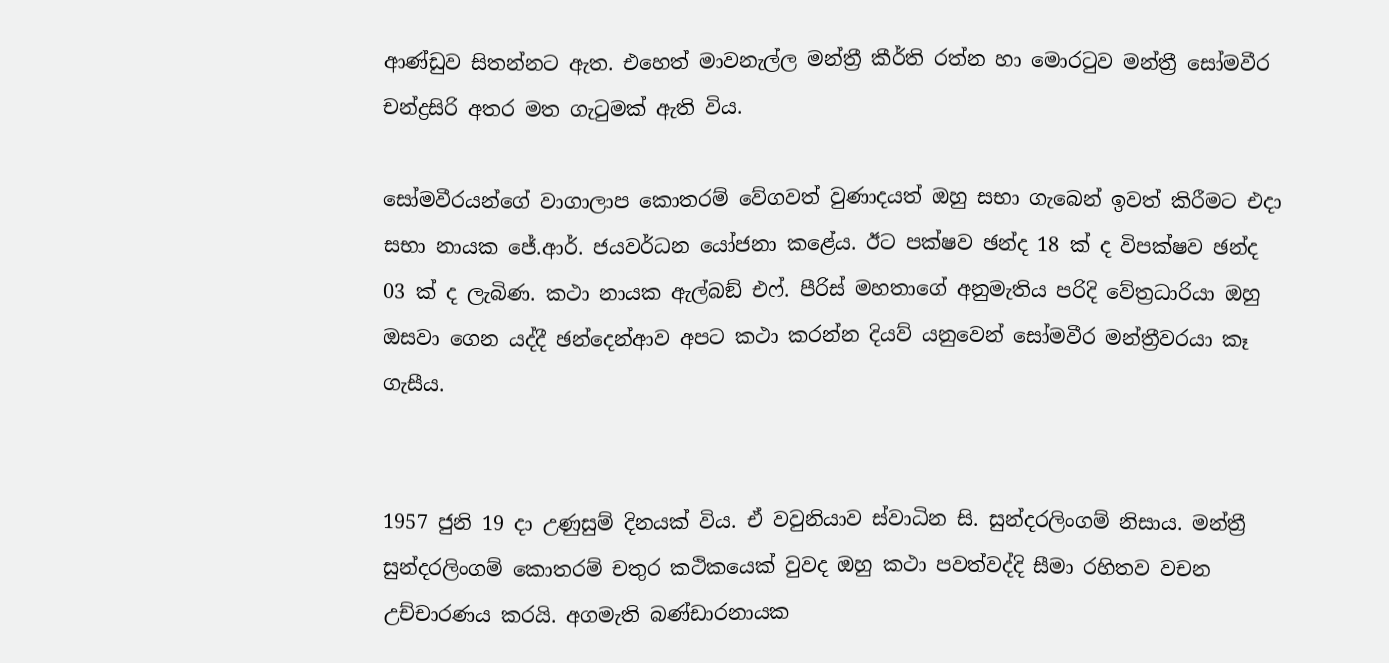ආණ්ඩුව සිතන්නට ඇත. එහෙත් මාවනැල්ල මන්ත්‍රී කීර්ති රත්න හා මොරටුව මන්ත්‍රී සෝමවීර චන්ද්‍රසිරි අතර මත ගැටුමක් ඇති විය.

සෝමවීරයන්ගේ වාගාලාප කොතරම් වේගවත් වුණාදයත් ඔහු සභා ගැබෙන් ඉවත් කිරීමට එදා සභා නායක ජේ.ආර්. ජයවර්ධන යෝජනා කළේය. ඊට පක්ෂව ඡන්ද 18 ක් ද විපක්ෂව ඡන්ද 03 ක් ද ලැබිණ. කථා නායක ඇල්බඞ් එෆ්. පීරිස් මහතාගේ අනුමැතිය පරිදි වේත්‍රධාරියා ඔහු ඔසවා ගෙන යද්දී ඡන්දෙන්ආව අපට කථා කරන්න දියව් යනුවෙන් සෝමවීර මන්ත්‍රීවරයා කෑ ගැසීය.


1957 ජුනි 19 දා උණුසුම් දිනයක් විය. ඒ වවුනියාව ස්වාධින සි. සුන්දරලිංගම් නිසාය. මන්ත්‍රී සුන්දරලිංගම් කොතරම් චතුර කථිකයෙක් වුවද ඔහු කථා පවත්වද්දි සීමා රහිතව වචන උච්චාරණය කරයි. අගමැති බණ්ඩාරනායක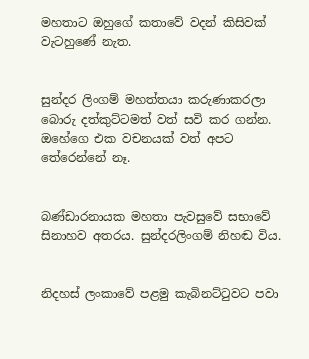මහතාට ඔහුගේ කතාවේ වදන් කිසිවක් වැටහුණේ නැත.


සුන්දර ලිංගම් මහත්තයා කරුණාකරලා බොරු දත්කුට්ටමත් වත් සවි කර ගන්න. ඔහේගෙ එක වචනයක් වත් අපට තේරෙන්නේ නෑ.


බණ්ඩාරනායක මහතා පැවසුවේ සභාවේ සිනාහව අතරය. සුන්දරලිංගම් නිහඬ විය.


නිදහස් ලංකාවේ පළමු කැබිනට්ටුවට පවා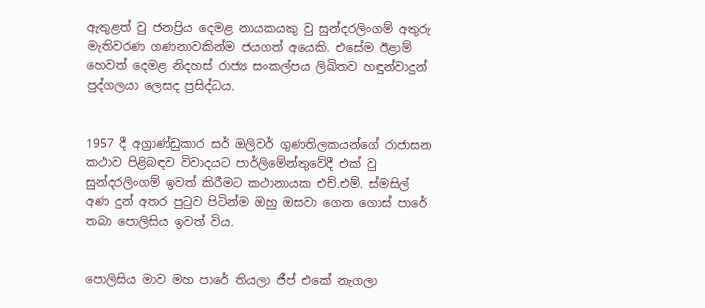ඇතුළත් වු ජනප්‍රිය දෙමළ නායකයකු වු සුන්දරලිංගම් අතුරු මැතිවරණ ගණනාවකින්ම ජයගත් අයෙකි. එසේම ඊළාම් හෙවත් දෙමළ නිදහස් රාජ්‍ය සංකල්පය ලිඛිතව හඳුන්වාදුන් පුද්ගලයා ලෙසද ප්‍රසිද්ධය.


1957 දී අග්‍රාණ්ඩුකාර සර් ඔලිවර් ගුණතිලකයන්ගේ රාජාසන කථාව පිළිබඳව විවාදයට පාර්ලිමේන්තුවේදී එක් වු සුන්දරලිංගම් ඉවත් කිරීමට කථානායක එච්.එම්. ස්මසිල් අණ දුන් අතර පුටුව පිටින්ම ඔහු ඔසවා ගෙන ගොස් පාරේ තබා පොලිසිය ඉවත් විය.


පොලිසිය මාව මහ පාරේ තියලා ජීප් එකේ නැගලා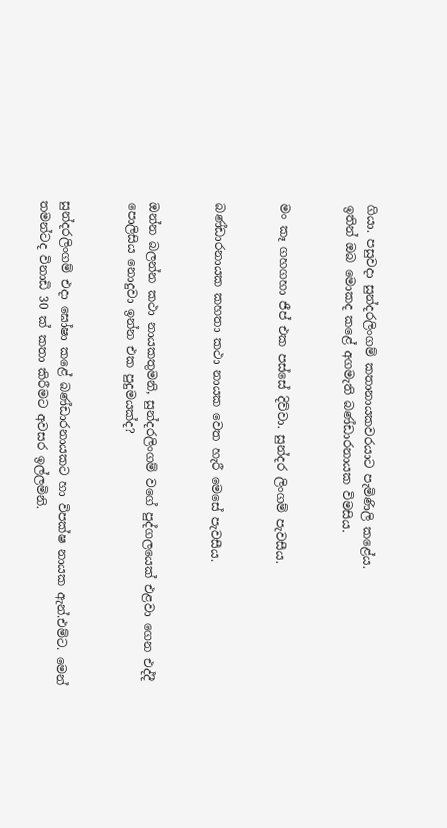ගියා. පසුවදා සුන්දරලිංගම් කතානායකවරයාට පැමිණිලි කළේය.
ඉතින් ඔබ මොකද කළේ අගමැති බණ්ඩාරනායක විමසිය.


මං කෑ ගහගහා ජීප් එක පස්සේ දිව්වා. සුන්දර ලිංගම් පැවසීය.


බණ්ඩාරනායක කහතා කථා නායක වෙත හැරී මෙසේ පැවසීය.


ඔන්න බලන්න කථා නායකතුමනි, සුන්දරලිංගම් වගේ පුද්ගලයෙක් එළවා ගෙන එද්දී පොලිසිය නොදුවා ඉන්න එක පුදුමයක්ද?


සුන්දරලිංගම් එදා ඝෝෂා කළේ බණ්ඩාරනායකට හා විපක්ෂ නායක ඇන්.එම්ට. මෙන් තමන්ටද විනාඩි 30 ක් කතා කිරීමට අවසර ඉල්ලමිනි.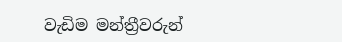වැඩිම මන්ත්‍රීවරුන්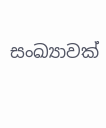සංඛ්‍යාවක්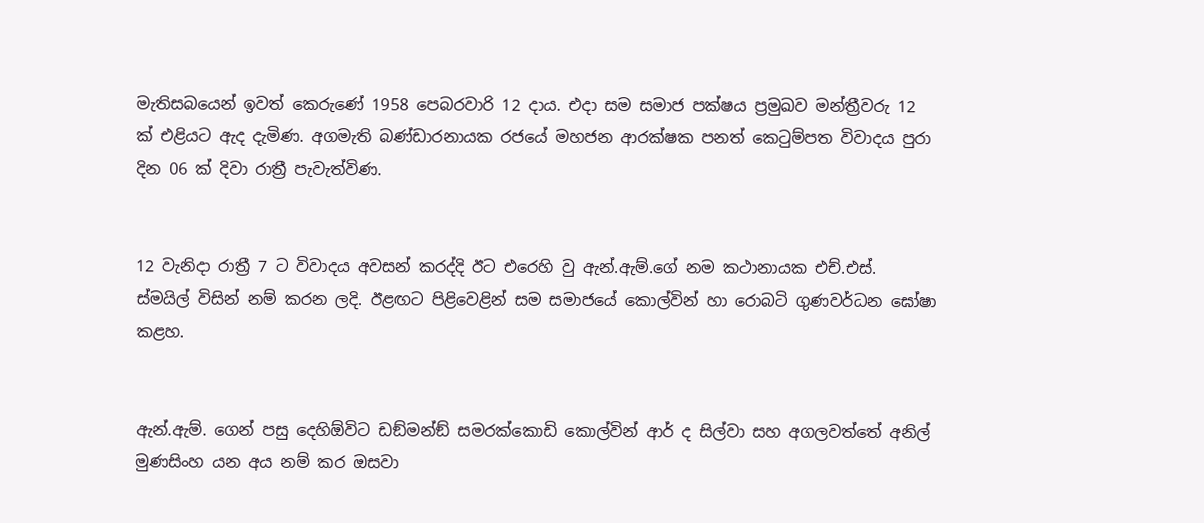මැතිසබයෙන් ඉවත් කෙරුණේ 1958 පෙබරවාරි 12 දාය. එදා සම සමාජ පක්ෂය ප්‍රමුඛව මන්ත්‍රීවරු 12 ක් එළියට ඇද දැමිණ. අගමැති බණ්ඩාරනායක රජයේ මහජන ආරක්ෂක පනත් කෙටුම්පත විවාදය පුරා දින 06 ක් දිවා රාත්‍රී පැවැත්විණ.


12 වැනිදා රාත්‍රී 7 ට විවාදය අවසන් කරද්දි ඊට එරෙහි වු ඇන්.ඇම්.ගේ නම කථානායක එච්.එස්. ස්මයිල් විසින් නම් කරන ලදි. ඊළඟට පිළිවෙළින් සම සමාජයේ කොල්වින් හා රොබටි ගුණවර්ධන ඝෝෂා කළහ.


ඇන්.ඇම්. ගෙන් පසු දෙහිඕවිට ඩඞ්මන්ඞ් සමරක්කොඩි කොල්වින් ආර් ද සිල්වා සහ අගලවත්තේ අනිල් මුණසිංහ යන අය නම් කර ඔසවා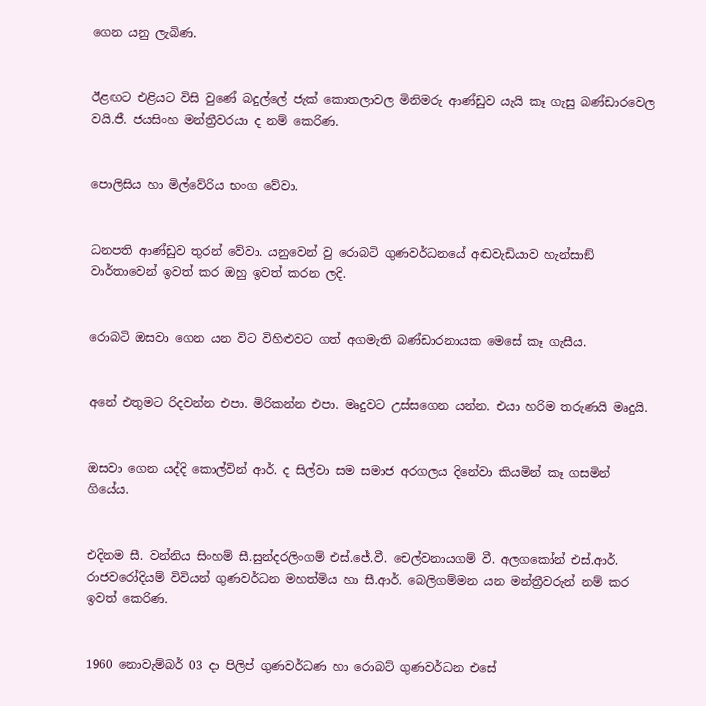ගෙන යනු ලැබිණ.


ඊළඟට එළියට විසි වුණේ බදුල්ලේ ජැක් කොතලාවල මිනිමරු ආණ්ඩුව යැයි කෑ ගැසු බණ්ඩාරවෙල වයි.ජී. ජයසිංහ මන්ත්‍රීවරයා ද නම් කෙරිණ.


පොලිසිය හා මිල්වේරිය භංග වේවා.


ධනපති ආණ්ඩුව තුරන් වේවා. යනුවෙන් වු රොබටි ගුණවර්ධනයේ අඬවැඩියාව හැන්සාඞ් වාර්තාවෙන් ඉවත් කර ඔහු ඉවත් කරන ලදි.


රොබටි ඔසවා ගෙන යන විට විහිළුවට ගත් අගමැති බණ්ඩාරනායක මෙසේ කෑ ගැසීය.


අනේ එතුමට රිදවන්න එපා. මිරිකන්න එපා. මෘදුවට උස්සගෙන යන්න. එයා හරිම තරුණයි මෘදුයි.


ඔසවා ගෙන යද්දි කොල්වින් ආර්. ද සිල්වා සම සමාජ අරගලය දිනේවා කියමින් කෑ ගසමින් ගියේය.


එදිනම සී. වන්නිය සිංහම් සී.සුන්දරලිංගම් එස්.ජේ.වී. චෙල්වනායගම් වී. අලගකෝන් එස්.ආර්. රාජවරෝදියම් විවියන් ගුණවර්ධන මහත්මිය හා සී.ආර්. බෙලිගම්මන යන මන්ත්‍රීවරුන් නම් කර ඉවත් කෙරිණ.


1960 නොවැම්බර් 03 දා පිලිප් ගුණවර්ධණ හා රොබට් ගුණවර්ධන එසේ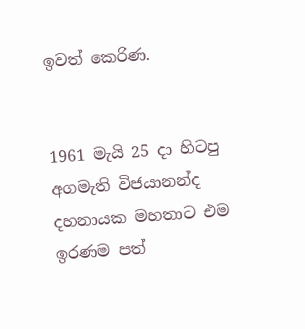ඉවත් කෙරිණ.


1961 මැයි 25 දා හිටපු අගමැති විජයානන්ද දහනායක මහතාට එම ඉරණම පත්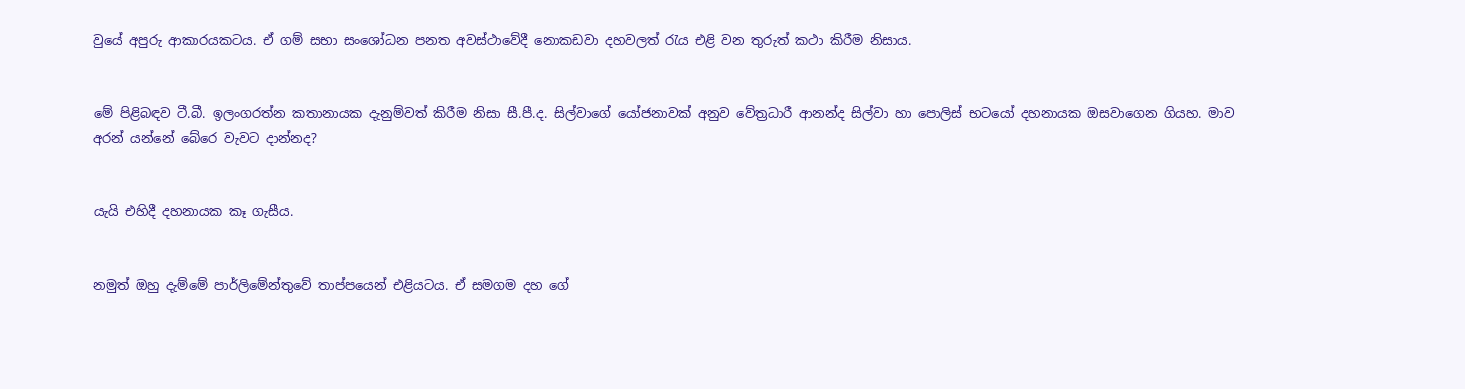වුයේ අපුරු ආකාරයකටය. ඒ ගම් සභා සංශෝධන පනත අවස්ථාවේදී නොකඩවා දහවලත් රැය එළි වන තුරුත් කථා කිරීම නිසාය.


මේ පිළිබඳව ටී.බී. ඉලංගරත්න කතානායක දැනුම්වත් කිරීම නිසා සී.පී.ද. සිල්වාගේ යෝජනාවක් අනුව වේත්‍රධාරී ආනන්ද සිල්වා හා පොලිස් භටයෝ දහනායක ඔසවාගෙන ගියහ. මාව අරන් යන්නේ බේරෙ වැවට දාන්නද?


යැයි එහිදී දහනායක කෑ ගැසීය.


නමුත් ඔහු දැම්මේ පාර්ලිමේන්තුවේ තාප්පයෙන් එළියටය. ඒ සමගම දහ ගේ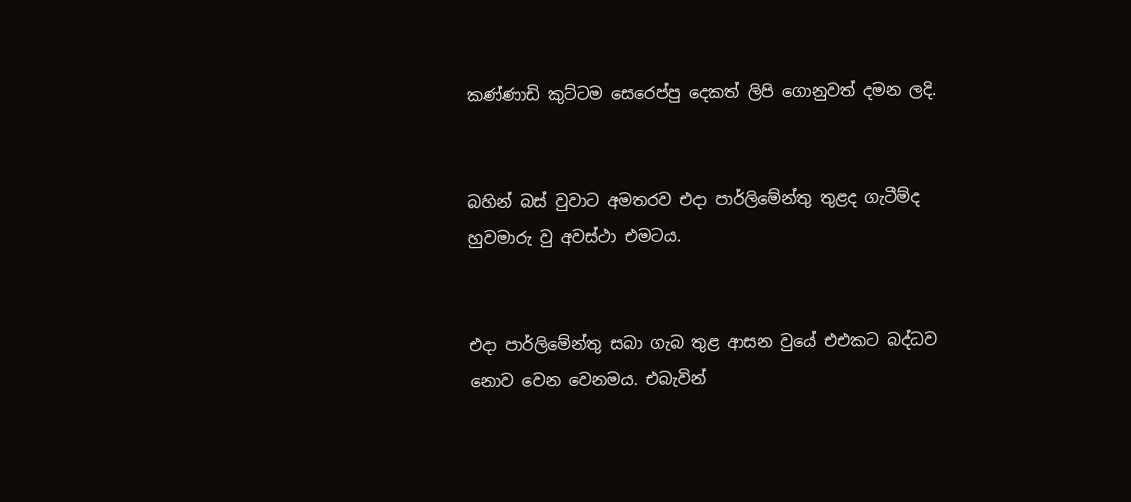කණ්ණාඩි කුට්ටම සෙරෙප්පු දෙකත් ලිපි ගොනුවත් දමන ලදි.


බහින් බස් වුවාට අමතරව එදා පාර්ලිමේන්තු තුළද ගැටීම්ද හුවමාරු වු අවස්ථා එමටය.


එදා පාර්ලිමේන්තු සබා ගැබ තුළ ආසන වුයේ එඑකට බද්ධව නොව වෙන වෙනමය. එබැවින්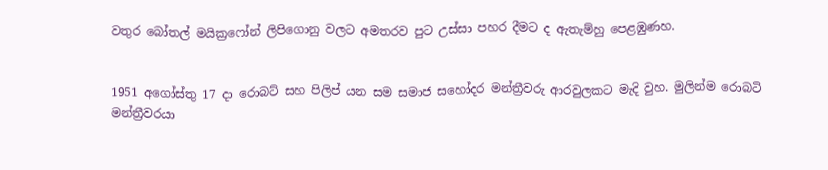වතුර බෝතල් මයික්‍රෆෝන් ලිපිගොනු වලට අමතරව පුට උස්සා පහර දීමට ද ඇතැම්හු පෙළඹුණහ.


1951 අගෝස්තු 17 දා රොබට් සහ පිලිප් යන සම සමාජ සහෝදර මන්ත්‍රීවරු ආරවුලකට මැදි වුහ. මුලින්ම රොබටි මන්ත්‍රීවරයා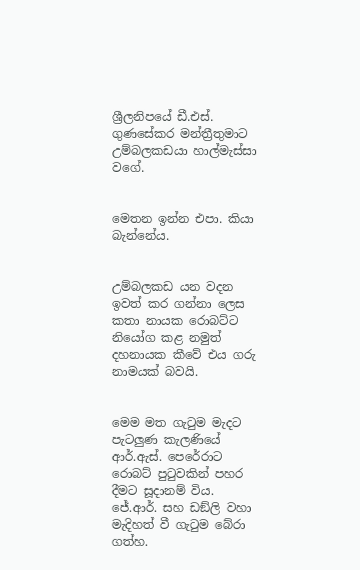ශ්‍රීලනිපයේ ඩී.එස්. ගුණසේකර මන්ත්‍රීතුමාට උම්බලකඩයා හාල්මැස්සා වගේ.


මෙතන ඉන්න එපා. කියා බැන්නේය.


උම්බලකඩ යන වදන ඉවත් කර ගන්නා ලෙස කතා නායක රොබට්ට නියෝග කළ නමුත් දහනායක කීවේ එය ගරු නාමයක් බවයි.


මෙම මත ගැටුම මැදට පැටලුණ කැලණියේ ආර්.ඇස්. පෙරේරාට රොබට් පුටුවකින් පහර දීමට සූදානම් විය. ජේ.ආර්. සහ ඩඞ්ලි වහා මැදිහත් වී ගැටුම බේරා ගත්හ.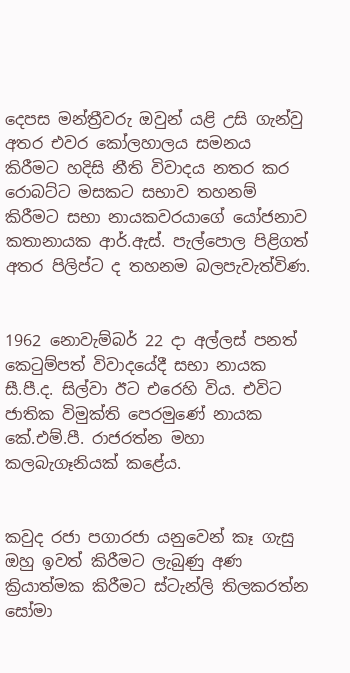දෙපස මන්ත්‍රීවරු ඔවුන් යළි උසි ගැන්වු අතර එවර කෝලහාලය සමනය කිරීමට හදිසි නීති විවාදය නතර කර රොබට්ට මසකට සභාව තහනම් කිරීමට සභා නායකවරයාගේ යෝජනාව කතානායක ආර්.ඇස්. පැල්පොල පිළිගත් අතර පිලිප්ට ද තහනම බලපැවැත්විණ.


1962 නොවැම්බර් 22 දා අල්ලස් පනත් කෙටුම්පත් විවාදයේදී සභා නායක සී.පී.ද. සිල්වා ඊට එරෙහි විය. එවිට ජාතික විමුක්ති පෙරමුණේ නායක කේ.එම්.පී. රාජරත්න මහා කලබැගෑනියක් කළේය.


කවුද රජා පගාරජා යනුවෙන් කෑ ගැසු ඔහු ඉවත් කිරීමට ලැබුණු අණ ක්‍රියාත්මක කිරීමට ස්ටැන්ලි තිලකරත්න සෝමා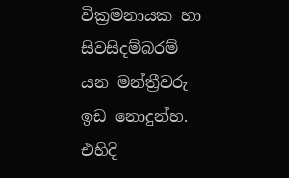වික්‍රමනායක හා සිවසිදම්බරම් යන මන්ත්‍රීවරු ඉඩ නොදුන්හ. එහිදි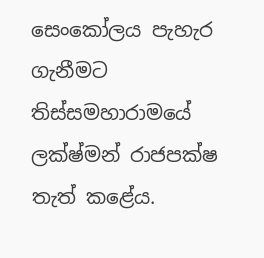සෙංකෝලය පැහැර ගැනීමට තිස්සමහාරාමයේ ලක්ෂ්මන් රාජපක්ෂ තැත් කළේය.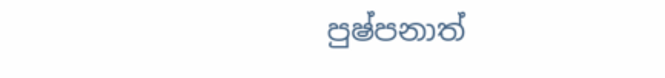පුෂ්පනාත්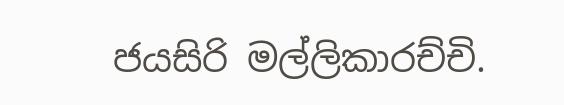ජයසිරි මල්ලිකාරච්චි.